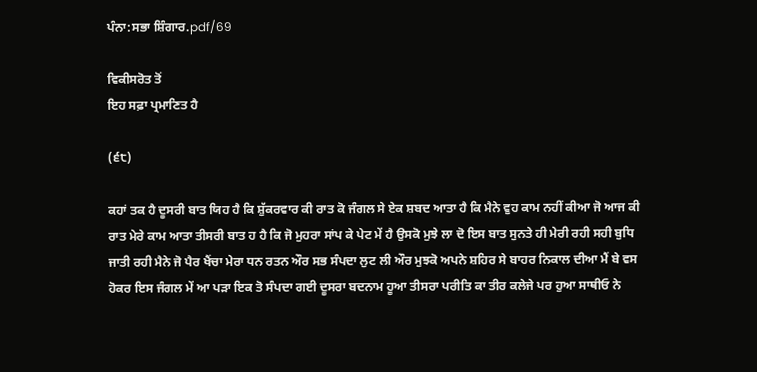ਪੰਨਾ:ਸਭਾ ਸ਼ਿੰਗਾਰ.pdf/69

ਵਿਕੀਸਰੋਤ ਤੋਂ
ਇਹ ਸਫ਼ਾ ਪ੍ਰਮਾਣਿਤ ਹੈ

(੬੮)

ਕਹਾਂ ਤਕ ਹੈ ਦੂਸਰੀ ਬਾਤ ਯਿਹ ਹੈ ਕਿ ਸ਼ੁੱਕਰਵਾਰ ਕੀ ਰਾਤ ਕੋ ਜੰਗਲ ਸੇ ਏਕ ਸ਼ਬਦ ਆਤਾ ਹੈ ਕਿ ਮੈਨੇ ਵੁਹ ਕਾਮ ਨਹੀਂ ਕੀਆ ਜੋ ਆਜ ਕੀ ਰਾਤ ਮੇਰੇ ਕਾਮ ਆਤਾ ਤੀਸਰੀ ਬਾਤ ਹ ਹੈ ਕਿ ਜੋ ਮੁਹਰਾ ਸਾਂਪ ਕੇ ਪੇਟ ਮੇਂ ਹੈ ਉਸਕੋ ਮੁਝੇ ਲਾ ਦੋ ਇਸ ਬਾਤ ਸੁਨਤੇ ਹੀ ਮੇਰੀ ਰਹੀ ਸਹੀ ਬੁਧਿ ਜਾਤੀ ਰਹੀ ਮੈਨੇ ਜੋ ਪੈਰ ਖੈਂਚਾ ਮੇਰਾ ਧਨ ਰਤਨ ਔਰ ਸਭ ਸੰਪਦਾ ਲੁਟ ਲੀ ਔਰ ਮੁਝਕੋ ਅਪਨੇ ਸ਼ਹਿਰ ਸੇ ਬਾਹਰ ਨਿਕਾਲ ਦੀਆ ਮੈਂ ਬੇ ਵਸ ਹੋਕਰ ਇਸ ਜੰਗਲ ਮੇਂ ਆ ਪੜਾ ਇਕ ਤੋ ਸੰਪਦਾ ਗਈ ਦੂਸਰਾ ਬਦਨਾਮ ਹੂਆ ਤੀਸਰਾ ਪਰੀਤਿ ਕਾ ਤੀਰ ਕਲੇਜੇ ਪਰ ਹੁਆ ਸਾਥੀਓ ਨੇ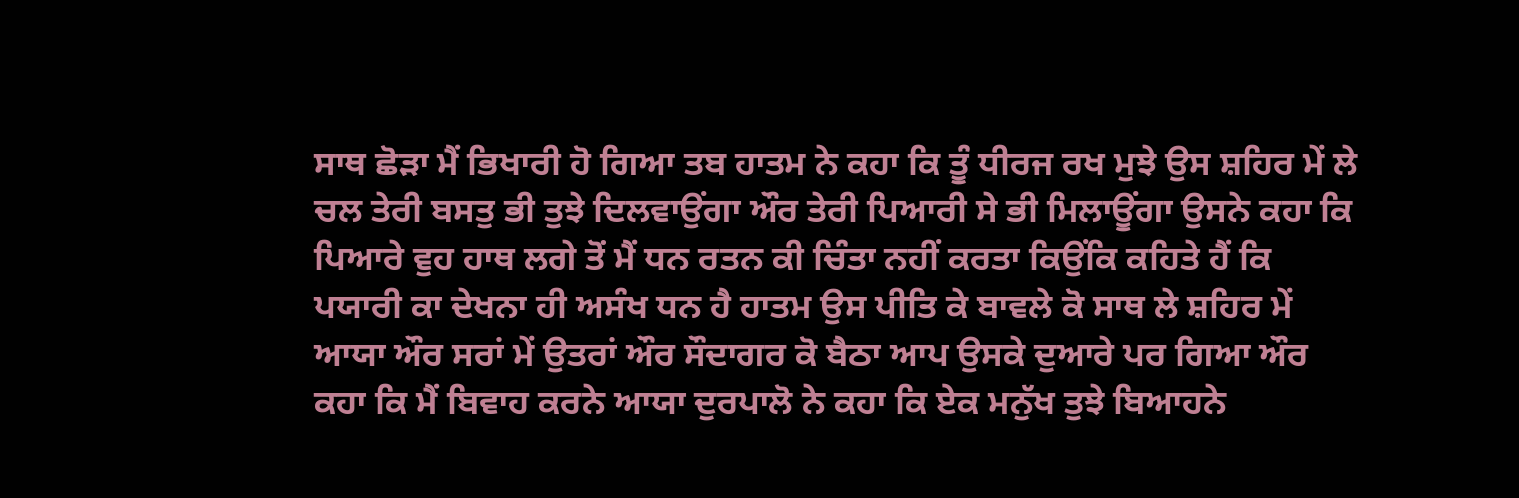ਸਾਥ ਛੋੜਾ ਮੈਂ ਭਿਖਾਰੀ ਹੋ ਗਿਆ ਤਬ ਹਾਤਮ ਨੇ ਕਹਾ ਕਿ ਤੂੰ ਧੀਰਜ ਰਖ ਮੁਝੇ ਉਸ ਸ਼ਹਿਰ ਮੇਂ ਲੇ ਚਲ ਤੇਰੀ ਬਸਤੁ ਭੀ ਤੁਝੇ ਦਿਲਵਾਉਂਗਾ ਔਰ ਤੇਰੀ ਪਿਆਰੀ ਸੇ ਭੀ ਮਿਲਾਊਂਗਾ ਉਸਨੇ ਕਹਾ ਕਿ ਪਿਆਰੇ ਵੁਹ ਹਾਥ ਲਗੇ ਤੋਂ ਮੈਂ ਧਨ ਰਤਨ ਕੀ ਚਿੰਤਾ ਨਹੀਂ ਕਰਤਾ ਕਿਉਂਕਿ ਕਹਿਤੇ ਹੈਂ ਕਿ ਪਯਾਰੀ ਕਾ ਦੇਖਨਾ ਹੀ ਅਸੰਖ ਧਨ ਹੈ ਹਾਤਮ ਉਸ ਪੀਤਿ ਕੇ ਬਾਵਲੇ ਕੋ ਸਾਥ ਲੇ ਸ਼ਹਿਰ ਮੇਂ ਆਯਾ ਔਰ ਸਰਾਂ ਮੇਂ ਉਤਰਾਂ ਔਰ ਸੌਦਾਗਰ ਕੋ ਬੈਠਾ ਆਪ ਉਸਕੇ ਦੁਆਰੇ ਪਰ ਗਿਆ ਔਰ ਕਹਾ ਕਿ ਮੈਂ ਬਿਵਾਹ ਕਰਨੇ ਆਯਾ ਦੁਰਪਾਲੋ ਨੇ ਕਹਾ ਕਿ ਏਕ ਮਨੁੱਖ ਤੁਝੇ ਬਿਆਹਨੇ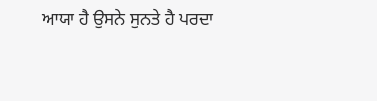ਆਯਾ ਹੈ ਉਸਨੇ ਸੁਨਤੇ ਹੈ ਪਰਦਾ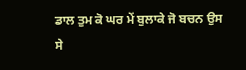ਡਾਲ ਤੁਮ ਕੋ ਘਰ ਮੇਂ ਬੁਲਾਕੇ ਜੋ ਬਚਨ ਉਸ ਸੇ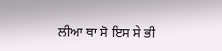ਲੀਆ ਥਾ ਸੋ ਇਸ ਸੇ ਭੀ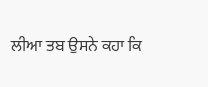ਲੀਆ ਤਬ ਉਸਨੇ ਕਹਾ ਕਿ